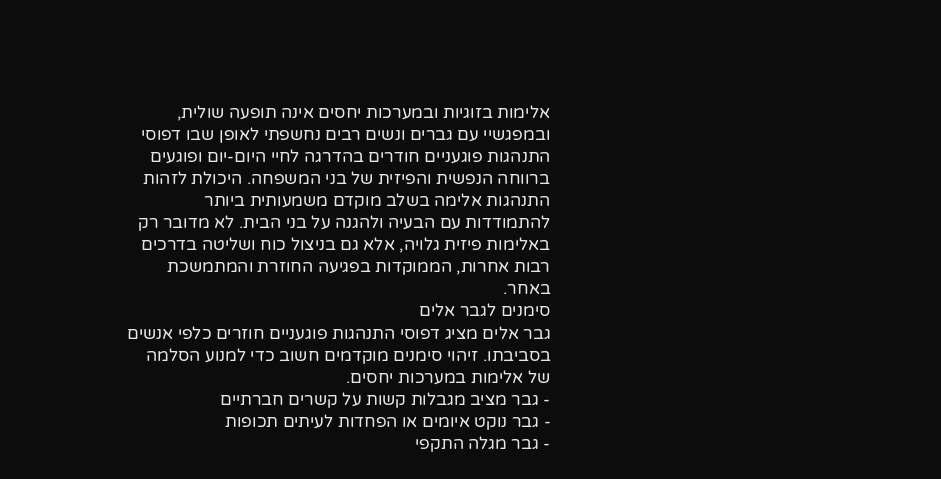אלימות בזוגיות ובמערכות יחסים אינה תופעה שולית, ובמפגשיי עם גברים ונשים רבים נחשפתי לאופן שבו דפוסי התנהגות פוגעניים חודרים בהדרגה לחיי היום-יום ופוגעים ברווחה הנפשית והפיזית של בני המשפחה. היכולת לזהות התנהגות אלימה בשלב מוקדם משמעותית ביותר להתמודדות עם הבעיה ולהגנה על בני הבית. לא מדובר רק באלימות פיזית גלויה, אלא גם בניצול כוח ושליטה בדרכים רבות אחרות, הממוקדות בפגיעה החוזרת והמתמשכת באחר.
סימנים לגבר אלים
גבר אלים מציג דפוסי התנהגות פוגעניים חוזרים כלפי אנשים בסביבתו. זיהוי סימנים מוקדמים חשוב כדי למנוע הסלמה של אלימות במערכות יחסים.
- גבר מציב מגבלות קשות על קשרים חברתיים
- גבר נוקט איומים או הפחדות לעיתים תכופות
- גבר מגלה התקפי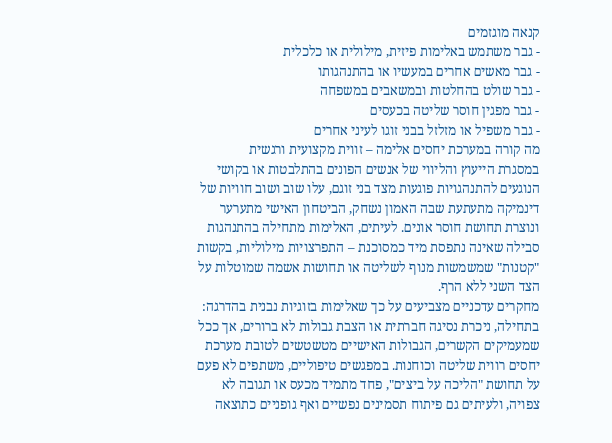קנאה מוגזמים
- גבר משתמש באלימות פיזית, מילולית או כלכלית
- גבר מאשים אחרים במעשיו או בהתנהגותו
- גבר שולט בהחלטות ובמשאבים במשפחה
- גבר מפגין חוסר שליטה בכעסים
- גבר משפיל או מזלזל בבני זוגו לעיני אחרים
מה קורה במערכת יחסים אלימה – זווית מקצועית ורגשית
במסגרת הייעוץ והליווי של אנשים הפונים בהתלבטות או בקושי הנוגעים להתנהגויות פוגעות מצד בני זוגם, עלו שוב ושוב חוויות של דינמיקה מתעתעת שבה האמון נשחק, הביטחון האישי מתערער ונוצרת תחושת חוסר אונים. לעיתים, האלימות מתחילה בהתנהגות סבילה שאינה נתפסת מיד כמסוכנת – התפרצויות מילוליות, בקשות "קטנות" שמשמשות מנוף לשליטה או תחושות אשמה שמוטלות על הצד השני ללא הרף.
מחקרים עדכניים מצביעים על כך שאלימות בזוגיות נבנית בהדרגה: בתחילה, ניכרת נסיגה חברתית או הצבת גבולות לא ברורים, אך ככל שמעמיקים הקשרים, הגבולות האישיים מטשטשים לטובת מערכת יחסים רווית שליטה וכוחנות. במפגשים טיפוליים, משתפים לא פעם על תחושת "הליכה על ביצים", פחד מתמיד מכעס או תגובה לא צפויה, ולעיתים גם פיתוח תסמינים נפשיים ואף גופניים כתוצאה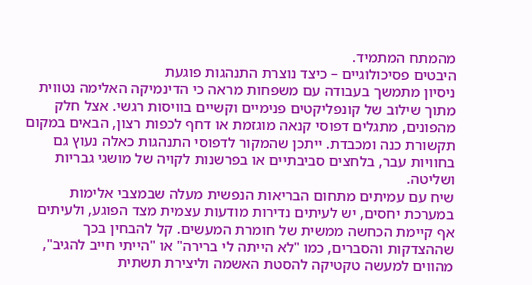מהמתח המתמיד.
היבטים פסיכולוגיים – כיצד נוצרת התנהגות פוגעת
ניסיון מתמשך בעבודה עם משפחות מראה כי הדינמיקה האלימה נטווית מתוך שילוב של קונפליקטים פנימיים וקשיים בוויסות רגשי. אצל חלק מהפונים, מתגלים דפוסי קנאה מוגזמת או דחף לכפות רצון, הבאים במקום תקשורת כנה ומכבדת. ייתכן שהמקור לדפוסי התנהגות כאלה נעוץ גם בחוויות עבר, בלחצים סביבתיים או בפרשנות לקויה של מושגי גבריות ושליטה.
שיח עם עמיתים מתחום הבריאות הנפשית מעלה שבמצבי אלימות במערכת יחסים, יש לעיתים נדירות מודעות עצמית מצד הפוגע, ולעיתים אף קיימת הכחשה ממשית של חומרת המעשים. קל להבחין בכך שההצדקות והסברים, כמו "לא הייתה לי ברירה" או "הייתי חייב להגיב", מהווים למעשה טקטיקה להסטת האשמה וליצירת תשתית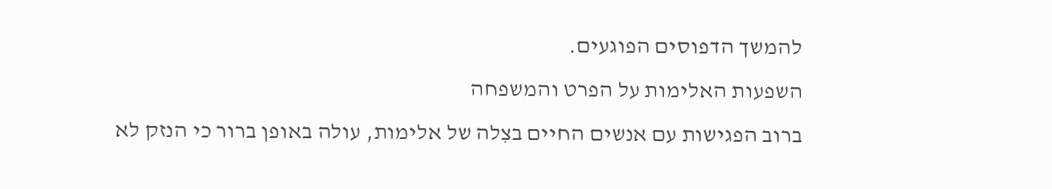להמשך הדפוסים הפוגעים.
השפעות האלימות על הפרט והמשפחה
ברוב הפגישות עם אנשים החיים בצִלה של אלימות, עולה באופן ברור כי הנזק לא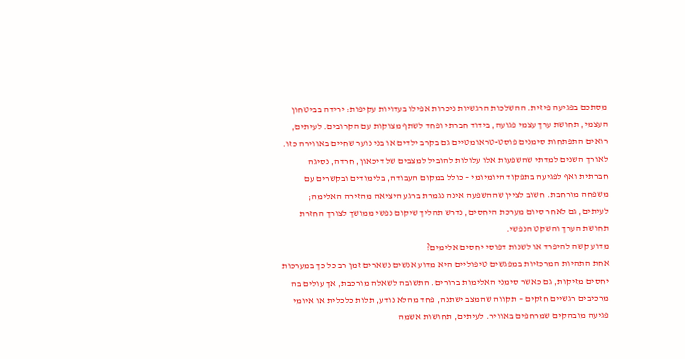מסתכם בפגיעה פיזית. ההשלכות הרגשיות ניכרות אפילו בעדויות עקיפות: ירידה בביטחון העצמי, תחושת ערך עצמי פגועה, בידוד חברתי ופחד לשתף מצוקות עם הקרובים. לעיתים, רואים התפתחות סימנים פוסט-טראומטיים גם בקרב ילדים או בני נוער שחיים באווירה כזו.
לאורך השנים למדתי שהשפעות אלו עלולות להוביל למצבים של דיכאון, חרדה, נסיגה חברתית ואף לפגיעה בתפקוד היומיומי – כולל במקום העבודה, בלימודים ובקשרים עם משפחה מורחבת. חשוב לציין שההשפעה אינה נגמרת ברגע היציאה מהזירה האלימה; לעיתים, גם לאחר סיום מערכת היחסים, נדרש תהליך שיקום נפשי ממושך לצורך החזרת תחושת הערך והשקט הנפשי.
מדוע קשה להיפרד או לשנות דפוסי יחסים אלימים?
אחת התהיות המרכזיות במפגשים טיפוליים היא מדוע אנשים נשארים זמן רב כל כך במערכות יחסים מזיקות, גם כאשר סימני האלימות ברורים. התשובה לשאלה מורכבת, אך עולים בה מרכיבים רגשיים חזקים – תקווה שהמצב ישתנה, פחד מהלא נודע, תלות כלכלית או איומי פגיעה מובהקים שמרחפים באוויר. לעיתים, תחושות אשמה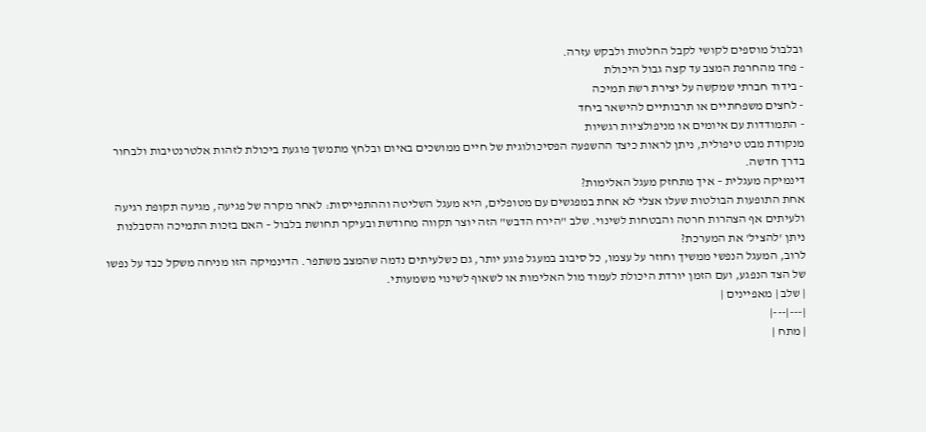ובלבול מוספים לקושי לקבל החלטות ולבקש עזרה.
- פחד מהחרפת המצב עד קצה גבול היכולת
- בידוד חברתי שמקשה על יצירת רשת תמיכה
- לחצים משפחתיים או תרבותיים להישאר ביחד
- התמודדות עם איומים או מניפולציות רגשיות
מנקודת מבט טיפולית, ניתן לראות כיצד ההשפעה הפסיכולוגית של חיים ממושכים באיום ובלחץ מתמשך פוגעת ביכולת לזהות אלטרנטיבות ולבחור בדרך חדשה.
דינמיקה מעגלית – איך מתחזק מעגל האלימות?
אחת התופעות הבולטות שעלו אצלי לא אחת במפגשים עם מטופלים, היא מעגל השליטה וההתפייסות: לאחר מקרה של פגיעה, מגיעה תקופת רגיעה ולעיתים אף הצהרות חרטה והבטחות לשינוי. שלב "הירח הדבש" הזה יוצר תקווה מחודשת ובעיקר תחושת בלבול – האם בזכות התמיכה והסבלנות ניתן 'להציל' את המערכת?
לרוב, המעגל הנפשי ממשיך וחוזר על עצמו, כל סיבוב במעגל פוגע יותר, גם כשלעיתים נדמה שהמצב משתפר. הדינמיקה הזו מניחה משקל כבד על נפשו של הצד הנפגע, ועם הזמן יורדת היכולת לעמוד מול האלימות או לשאוף לשינוי משמעותי.
| שלב | מאפיינים |
|---|---|
| מתח |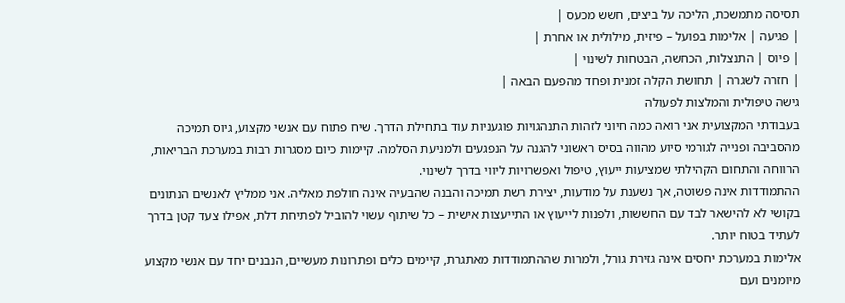תסיסה מתמשכת, הליכה על ביצים, חשש מכעס |
| פגיעה | אלימות בפועל – פיזית, מילולית או אחרת |
| פיוס | התנצלות, הכחשה, הבטחות לשינוי |
| חזרה לשגרה | תחושת הקלה זמנית ופחד מהפעם הבאה |
גישה טיפולית והמלצות לפעולה
בעבודתי המקצועית אני רואה כמה חיוני לזהות התנהגויות פוגעניות עוד בתחילת הדרך. שיח פתוח עם אנשי מקצוע, גיוס תמיכה מהסביבה ופנייה לגורמי סיוע מהווה בסיס ראשוני להגנה על הנפגעים ולמניעת הסלמה. קיימות כיום מסגרות רבות במערכת הבריאות, הרווחה והתחום הקהילתי שמציעות ייעוץ, טיפול ואפשרויות ליווי בדרך לשינוי.
ההתמודדות אינה פשוטה, אך נשענת על מודעות, יצירת רשת תמיכה והבנה שהבעיה אינה חולפת מאליה. אני ממליץ לאנשים הנתונים בקושי לא להישאר לבד עם החששות, ולפנות לייעוץ או התייעצות אישית – כל שיתוף עשוי להוביל לפתיחת דלת, אפילו צעד קטן בדרך לעתיד בטוח יותר.
אלימות במערכת יחסים אינה גזירת גורל, ולמרות שההתמודדות מאתגרת, קיימים כלים ופתרונות מעשיים, הנבנים יחד עם אנשי מקצוע מיומנים ועם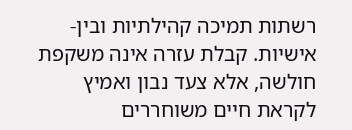רשתות תמיכה קהילתיות ובין-אישיות. קבלת עזרה אינה משקפת חולשה, אלא צעד נבון ואמיץ לקראת חיים משוחררים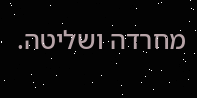מחרדה ושליטה.